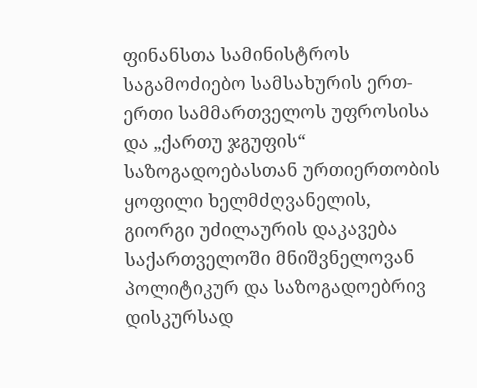ფინანსთა სამინისტროს საგამოძიებო სამსახურის ერთ-ერთი სამმართველოს უფროსისა და „ქართუ ჯგუფის“ საზოგადოებასთან ურთიერთობის ყოფილი ხელმძღვანელის, გიორგი უძილაურის დაკავება საქართველოში მნიშვნელოვან პოლიტიკურ და საზოგადოებრივ დისკურსად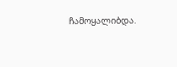ჩამოყალიბდა.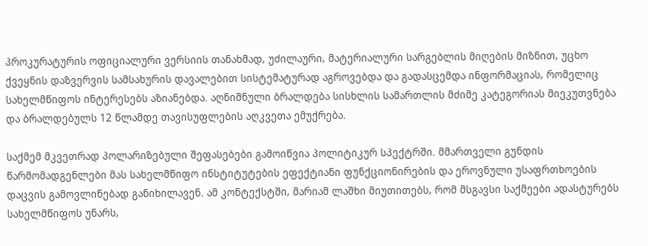პროკურატურის ოფიციალური ვერსიის თანახმად, უძილაური, მატერიალური სარგებლის მიღების მიზნით, უცხო ქვეყნის დაზვერვის სამსახურის დავალებით სისტემატურად აგროვებდა და გადასცემდა ინფორმაციას, რომელიც სახელმწიფოს ინტერესებს აზიანებდა. აღნიშნული ბრალდება სისხლის სამართლის მძიმე კატეგორიას მიეკუთვნება და ბრალდებულს 12 წლამდე თავისუფლების აღკვეთა ემუქრება.

საქმემ მკვეთრად პოლარიზებული შეფასებები გამოიწვია პოლიტიკურ სპექტრში. მმართველი გუნდის წარმომადგენლები მას სახელმწიფო ინსტიტუტების ეფექტიანი ფუნქციონირების და ეროვნული უსაფრთხოების დაცვის გამოვლინებად განიხილავენ. ამ კონტექსტში, მარიამ ლაშხი მიუთითებს, რომ მსგავსი საქმეები ადასტურებს სახელმწიფოს უნარს,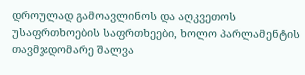დროულად გამოავლინოს და აღკვეთოს უსაფრთხოების საფრთხეები, ხოლო პარლამენტის თავმჯდომარე შალვა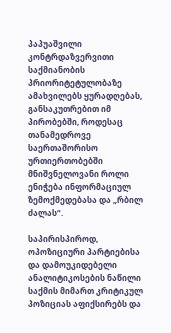პაპუაშვილი კონტრდაზვერვითი საქმიანობის პრიორიტეტულობაზე ამახვილებს ყურადღებას, განსაკუთრებით იმ პირობებში, როდესაც თანამედროვე საერთაშორისო ურთიერთობებში მნიშვნელოვანი როლი ენიჭება ინფორმაციულ ზემოქმედებასა და „რბილ ძალას“.

საპირისპიროდ, ოპოზიციური პარტიებისა და დამოუკიდებელი ანალიტიკოსების ნაწილი საქმის მიმართ კრიტიკულ პოზიციას აფიქსირებს და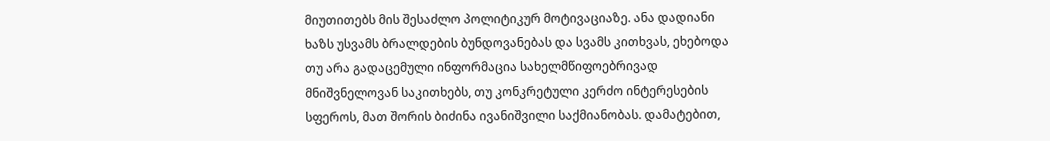მიუთითებს მის შესაძლო პოლიტიკურ მოტივაციაზე. ანა დადიანი ხაზს უსვამს ბრალდების ბუნდოვანებას და სვამს კითხვას, ეხებოდა თუ არა გადაცემული ინფორმაცია სახელმწიფოებრივად მნიშვნელოვან საკითხებს, თუ კონკრეტული კერძო ინტერესების სფეროს, მათ შორის ბიძინა ივანიშვილი საქმიანობას. დამატებით,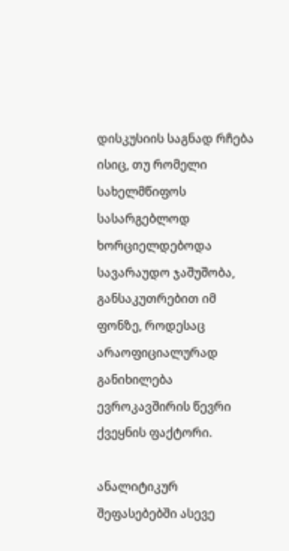დისკუსიის საგნად რჩება ისიც, თუ რომელი სახელმწიფოს სასარგებლოდ ხორციელდებოდა სავარაუდო ჯაშუშობა, განსაკუთრებით იმ ფონზე, როდესაც არაოფიციალურად განიხილება ევროკავშირის წევრი ქვეყნის ფაქტორი.

ანალიტიკურ შეფასებებში ასევე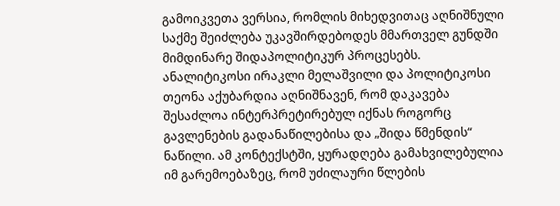გამოიკვეთა ვერსია, რომლის მიხედვითაც აღნიშნული საქმე შეიძლება უკავშირდებოდეს მმართველ გუნდში მიმდინარე შიდაპოლიტიკურ პროცესებს. ანალიტიკოსი ირაკლი მელაშვილი და პოლიტიკოსი თეონა აქუბარდია აღნიშნავენ, რომ დაკავება შესაძლოა ინტერპრეტირებულ იქნას როგორც გავლენების გადანაწილებისა და „შიდა წმენდის“ ნაწილი. ამ კონტექსტში, ყურადღება გამახვილებულია იმ გარემოებაზეც, რომ უძილაური წლების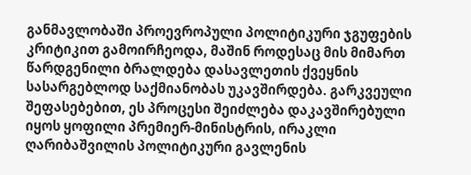განმავლობაში პროევროპული პოლიტიკური ჯგუფების კრიტიკით გამოირჩეოდა, მაშინ როდესაც მის მიმართ წარდგენილი ბრალდება დასავლეთის ქვეყნის სასარგებლოდ საქმიანობას უკავშირდება. გარკვეული შეფასებებით, ეს პროცესი შეიძლება დაკავშირებული იყოს ყოფილი პრემიერ-მინისტრის, ირაკლი ღარიბაშვილის პოლიტიკური გავლენის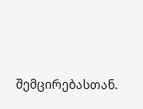შემცირებასთან.